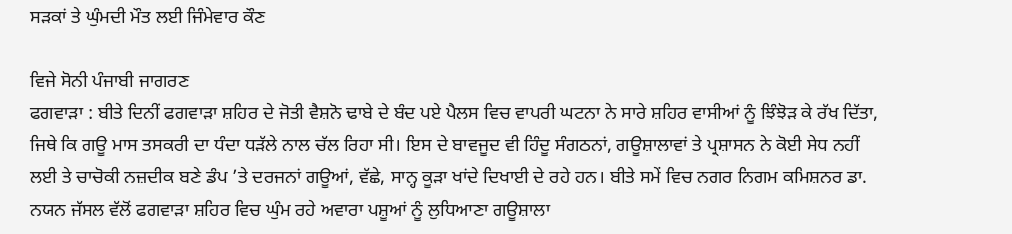ਸੜਕਾਂ ਤੇ ਘੁੰਮਦੀ ਮੌਤ ਲਈ ਜਿੰਮੇਵਾਰ ਕੌਣ

ਵਿਜੇ ਸੋਨੀ ਪੰਜਾਬੀ ਜਾਗਰਣ
ਫਗਵਾੜਾ : ਬੀਤੇ ਦਿਨੀਂ ਫਗਵਾੜਾ ਸ਼ਹਿਰ ਦੇ ਜੋਤੀ ਵੈਸ਼ਨੋ ਢਾਬੇ ਦੇ ਬੰਦ ਪਏ ਪੈਲਸ ਵਿਚ ਵਾਪਰੀ ਘਟਨਾ ਨੇ ਸਾਰੇ ਸ਼ਹਿਰ ਵਾਸੀਆਂ ਨੂੰ ਝਿੰਝੋੜ ਕੇ ਰੱਖ ਦਿੱਤਾ, ਜਿਥੇ ਕਿ ਗਊ ਮਾਸ ਤਸਕਰੀ ਦਾ ਧੰਦਾ ਧੜੱਲੇ ਨਾਲ ਚੱਲ ਰਿਹਾ ਸੀ। ਇਸ ਦੇ ਬਾਵਜੂਦ ਵੀ ਹਿੰਦੂ ਸੰਗਠਨਾਂ, ਗਊਸ਼ਾਲਾਵਾਂ ਤੇ ਪ੍ਰਸ਼ਾਸਨ ਨੇ ਕੋਈ ਸੇਧ ਨਹੀਂ ਲਈ ਤੇ ਚਾਚੋਕੀ ਨਜ਼ਦੀਕ ਬਣੇ ਡੰਪ ’ਤੇ ਦਰਜਨਾਂ ਗਊਆਂ, ਵੱਛੇ, ਸਾਨ੍ਹ ਕੂੜਾ ਖਾਂਦੇ ਦਿਖਾਈ ਦੇ ਰਹੇ ਹਨ। ਬੀਤੇ ਸਮੇਂ ਵਿਚ ਨਗਰ ਨਿਗਮ ਕਮਿਸ਼ਨਰ ਡਾ. ਨਯਨ ਜੱਸਲ ਵੱਲੋਂ ਫਗਵਾੜਾ ਸ਼ਹਿਰ ਵਿਚ ਘੁੰਮ ਰਹੇ ਅਵਾਰਾ ਪਸ਼ੂਆਂ ਨੂੰ ਲੁਧਿਆਣਾ ਗਊਸ਼ਾਲਾ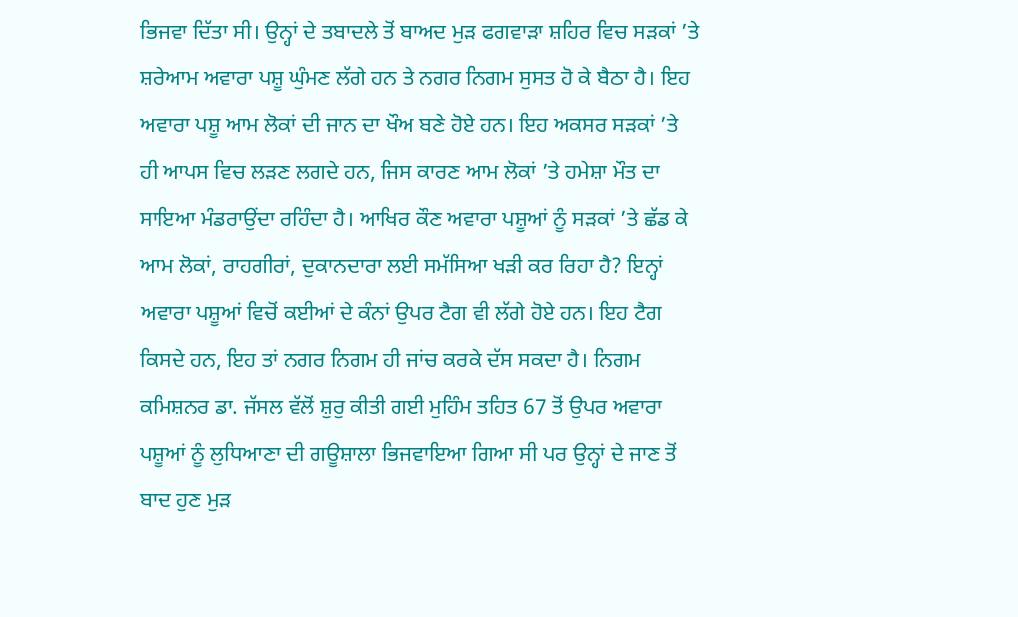ਭਿਜਵਾ ਦਿੱਤਾ ਸੀ। ਉਨ੍ਹਾਂ ਦੇ ਤਬਾਦਲੇ ਤੋਂ ਬਾਅਦ ਮੁੜ ਫਗਵਾੜਾ ਸ਼ਹਿਰ ਵਿਚ ਸੜਕਾਂ ’ਤੇ ਸ਼ਰੇਆਮ ਅਵਾਰਾ ਪਸ਼ੂ ਘੁੰਮਣ ਲੱਗੇ ਹਨ ਤੇ ਨਗਰ ਨਿਗਮ ਸੁਸਤ ਹੋ ਕੇ ਬੈਠਾ ਹੈ। ਇਹ ਅਵਾਰਾ ਪਸ਼ੂ ਆਮ ਲੋਕਾਂ ਦੀ ਜਾਨ ਦਾ ਖੌਅ ਬਣੇ ਹੋਏ ਹਨ। ਇਹ ਅਕਸਰ ਸੜਕਾਂ ’ਤੇ ਹੀ ਆਪਸ ਵਿਚ ਲੜਣ ਲਗਦੇ ਹਨ, ਜਿਸ ਕਾਰਣ ਆਮ ਲੋਕਾਂ ’ਤੇ ਹਮੇਸ਼ਾ ਮੌਤ ਦਾ ਸਾਇਆ ਮੰਡਰਾਉਂਦਾ ਰਹਿੰਦਾ ਹੈ। ਆਖਿਰ ਕੌਣ ਅਵਾਰਾ ਪਸ਼ੂਆਂ ਨੂੰ ਸੜਕਾਂ ’ਤੇ ਛੱਡ ਕੇ ਆਮ ਲੋਕਾਂ, ਰਾਹਗੀਰਾਂ, ਦੁਕਾਨਦਾਰਾ ਲਈ ਸਮੱਸਿਆ ਖੜੀ ਕਰ ਰਿਹਾ ਹੈ? ਇਨ੍ਹਾਂ ਅਵਾਰਾ ਪਸ਼ੂਆਂ ਵਿਚੋਂ ਕਈਆਂ ਦੇ ਕੰਨਾਂ ਉਪਰ ਟੈਗ ਵੀ ਲੱਗੇ ਹੋਏ ਹਨ। ਇਹ ਟੈਗ ਕਿਸਦੇ ਹਨ, ਇਹ ਤਾਂ ਨਗਰ ਨਿਗਮ ਹੀ ਜਾਂਚ ਕਰਕੇ ਦੱਸ ਸਕਦਾ ਹੈ। ਨਿਗਮ ਕਮਿਸ਼ਨਰ ਡਾ. ਜੱਸਲ ਵੱਲੋਂ ਸ਼ੁਰੁ ਕੀਤੀ ਗਈ ਮੁਹਿੰਮ ਤਹਿਤ 67 ਤੋਂ ਉਪਰ ਅਵਾਰਾ ਪਸ਼ੂਆਂ ਨੂੰ ਲੁਧਿਆਣਾ ਦੀ ਗਊਸ਼ਾਲਾ ਭਿਜਵਾਇਆ ਗਿਆ ਸੀ ਪਰ ਉਨ੍ਹਾਂ ਦੇ ਜਾਣ ਤੋਂ ਬਾਦ ਹੁਣ ਮੁੜ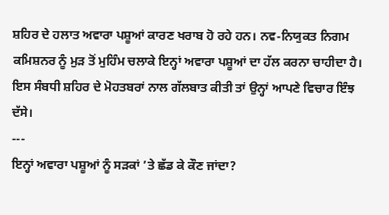ਸ਼ਹਿਰ ਦੇ ਹਲਾਤ ਅਵਾਰਾ ਪਸ਼ੂਆਂ ਕਾਰਣ ਖਰਾਬ ਹੋ ਰਹੇ ਹਨ। ਨਵ-ਨਿਯੁਕਤ ਨਿਗਮ ਕਮਿਸ਼ਨਰ ਨੂੰ ਮੁੜ ਤੋਂ ਮੁਹਿੰਮ ਚਲਾਕੇ ਇਨ੍ਹਾਂ ਅਵਾਰਾ ਪਸ਼ੂਆਂ ਦਾ ਹੱਲ ਕਰਨਾ ਚਾਹੀਦਾ ਹੈ।
ਇਸ ਸੰਬਧੀ ਸ਼ਹਿਰ ਦੇ ਮੋਹਤਬਰਾਂ ਨਾਲ ਗੱਲਬਾਤ ਕੀਤੀ ਤਾਂ ਉਨ੍ਹਾਂ ਆਪਣੇ ਵਿਚਾਰ ਇੰਝ ਦੱਸੇ।
---
ਇਨ੍ਹਾਂ ਅਵਾਰਾ ਪਸ਼ੂਆਂ ਨੂੰ ਸੜਕਾਂ ’ਤੇ ਛੱਡ ਕੇ ਕੌਣ ਜਾਂਦਾ?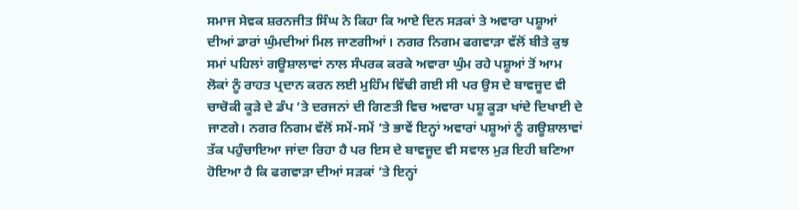ਸਮਾਜ ਸੇਵਕ ਸ਼ਰਨਜੀਤ ਸਿੰਘ ਨੇ ਕਿਹਾ ਕਿ ਆਏ ਦਿਨ ਸੜਕਾਂ ਤੇ ਅਵਾਰਾ ਪਸ਼ੂਆਂ ਦੀਆਂ ਡਾਰਾਂ ਘੁੰਮਦੀਆਂ ਮਿਲ ਜਾਣਗੀਆਂ। ਨਗਰ ਨਿਗਮ ਫਗਵਾੜਾ ਵੱਲੋਂ ਬੀਤੇ ਕੁਝ ਸਮਾਂ ਪਹਿਲਾਂ ਗਊਸ਼ਾਲਾਵਾਂ ਨਾਲ ਸੰਪਰਕ ਕਰਕੇ ਅਵਾਰਾ ਘੁੰਮ ਰਹੇ ਪਸ਼ੂਆਂ ਤੋਂ ਆਮ ਲੋਕਾਂ ਨੂੰ ਰਾਹਤ ਪ੍ਰਦਾਨ ਕਰਨ ਲਈ ਮੁਹਿੰਮ ਵਿੱਢੀ ਗਈ ਸੀ ਪਰ ਉਸ ਦੇ ਬਾਵਜੂਦ ਵੀ ਚਾਚੋਕੀ ਕੂੜੇ ਦੇ ਡੰਪ ’ਤੇ ਦਰਜਨਾਂ ਦੀ ਗਿਣਤੀ ਵਿਚ ਅਵਾਰਾ ਪਸ਼ੂ ਕੂੜਾ ਖਾਂਦੇ ਦਿਖਾਈ ਦੇ ਜਾਣਗੇ। ਨਗਰ ਨਿਗਮ ਵੱਲੋਂ ਸਮੇਂ-ਸਮੇਂ ’ਤੇ ਭਾਵੇਂ ਇਨ੍ਹਾਂ ਅਵਾਰਾਂ ਪਸ਼ੂਆਂ ਨੂੰ ਗਊਸ਼ਾਲਾਵਾਂ ਤੱਕ ਪਹੁੰਚਾਇਆ ਜਾਂਦਾ ਰਿਹਾ ਹੈ ਪਰ ਇਸ ਦੇ ਬਾਵਜੂਦ ਵੀ ਸਵਾਲ ਮੁੜ ਇਹੀ ਬਣਿਆ ਹੋਇਆ ਹੈ ਕਿ ਫਗਵਾੜਾ ਦੀਆਂ ਸੜਕਾਂ ’ਤੇ ਇਨ੍ਹਾਂ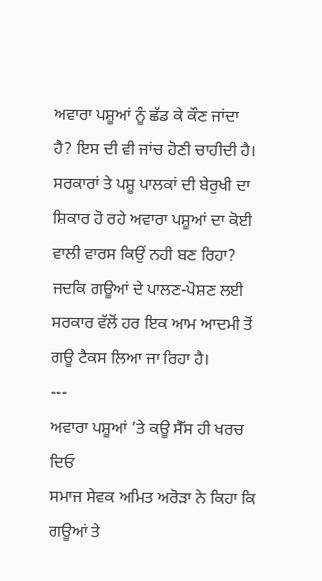ਅਵਾਰਾ ਪਸ਼ੂਆਂ ਨੂੰ ਛੱਡ ਕੇ ਕੌਣ ਜਾਂਦਾ ਹੈ? ਇਸ ਦੀ ਵੀ ਜਾਂਚ ਹੋਣੀ ਚਾਹੀਦੀ ਹੈ। ਸਰਕਾਰਾਂ ਤੇ ਪਸ਼ੂ ਪਾਲਕਾਂ ਦੀ ਬੇਰੁਖੀ ਦਾ ਸ਼ਿਕਾਰ ਹੋ ਰਹੇ ਅਵਾਰਾ ਪਸ਼ੂਆਂ ਦਾ ਕੋਈ ਵਾਲੀ ਵਾਰਸ ਕਿਉਂ ਨਹੀ ਬਣ ਰਿਹਾ? ਜਦਕਿ ਗਊਆਂ ਦੇ ਪਾਲਣ-ਪੋਸ਼ਣ ਲਈ ਸਰਕਾਰ ਵੱਲੋਂ ਹਰ ਇਕ ਆਮ ਆਦਮੀ ਤੋਂ ਗਊ ਟੈਕਸ ਲਿਆ ਜਾ ਰਿਹਾ ਹੈ।
---
ਅਵਾਰਾ ਪਸ਼ੂਆਂ ’ਤੇ ਕਊ ਸੈੱਸ ਹੀ ਖਰਚ ਦਿਓ
ਸਮਾਜ ਸੇਵਕ ਅਮਿਤ ਅਰੋੜਾ ਨੇ ਕਿਹਾ ਕਿ ਗਊਆਂ ਤੇ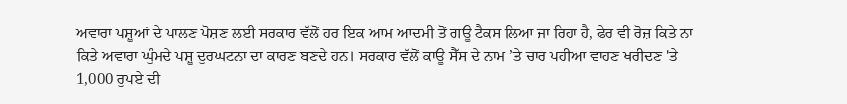ਅਵਾਰਾ ਪਸ਼ੂਆਂ ਦੇ ਪਾਲਣ ਪੋਸ਼ਣ ਲਈ ਸਰਕਾਰ ਵੱਲੋਂ ਹਰ ਇਕ ਆਮ ਆਦਮੀ ਤੋਂ ਗਊ ਟੈਕਸ ਲਿਆ ਜਾ ਰਿਹਾ ਹੈ, ਫੇਰ ਵੀ ਰੋਜ਼ ਕਿਤੇ ਨਾ ਕਿਤੇ ਅਵਾਰਾ ਘੁੰਮਦੇ ਪਸ਼ੂ ਦੁਰਘਟਨਾ ਦਾ ਕਾਰਣ ਬਣਦੇ ਹਨ। ਸਰਕਾਰ ਵੱਲੋਂ ਕਾਊ ਸੈੱਸ ਦੇ ਨਾਮ ’ਤੇ ਚਾਰ ਪਹੀਆ ਵਾਹਣ ਖਰੀਦਣ 'ਤੇ 1,000 ਰੁਪਏ ਦੀ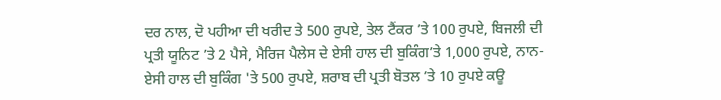ਦਰ ਨਾਲ, ਦੋ ਪਹੀਆ ਦੀ ਖਰੀਦ ਤੇ 500 ਰੁਪਏ, ਤੇਲ ਟੈਂਕਰ ’ਤੇ 100 ਰੁਪਏ, ਬਿਜਲੀ ਦੀ ਪ੍ਰਤੀ ਯੂਨਿਟ ’ਤੇ 2 ਪੈਸੇ, ਮੈਰਿਜ ਪੈਲੇਸ ਦੇ ਏਸੀ ਹਾਲ ਦੀ ਬੁਕਿੰਗ’ਤੇ 1,000 ਰੁਪਏ, ਨਾਨ-ਏਸੀ ਹਾਲ ਦੀ ਬੁਕਿੰਗ 'ਤੇ 500 ਰੁਪਏ, ਸ਼ਰਾਬ ਦੀ ਪ੍ਰਤੀ ਬੋਤਲ ’ਤੇ 10 ਰੁਪਏ ਕਊ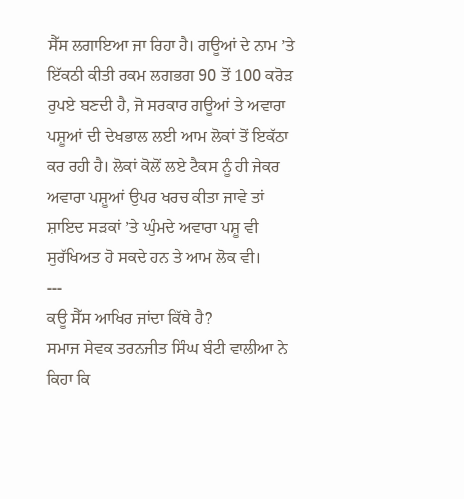ਸੈੱਸ ਲਗਾਇਆ ਜਾ ਰਿਹਾ ਹੈ। ਗਊਆਂ ਦੇ ਨਾਮ ’ਤੇ ਇੱਕਠੀ ਕੀਤੀ ਰਕਮ ਲਗਭਗ 90 ਤੋਂ 100 ਕਰੋੜ ਰੁਪਏ ਬਣਦੀ ਹੈ, ਜੋ ਸਰਕਾਰ ਗਊਆਂ ਤੇ ਅਵਾਰਾ ਪਸ਼ੂਆਂ ਦੀ ਦੇਖਭਾਲ ਲਈ ਆਮ ਲੋਕਾਂ ਤੋਂ ਇਕੱਠਾ ਕਰ ਰਹੀ ਹੈ। ਲੋਕਾਂ ਕੋਲੋਂ ਲਏ ਟੈਕਸ ਨੂੰ ਹੀ ਜੇਕਰ ਅਵਾਰਾ ਪਸ਼ੂਆਂ ਉਪਰ ਖਰਚ ਕੀਤਾ ਜਾਵੇ ਤਾਂ ਸ਼ਾਇਦ ਸੜਕਾਂ ’ਤੇ ਘੁੰਮਦੇ ਅਵਾਰਾ ਪਸ਼ੂ ਵੀ ਸੁਰੱਖਿਅਤ ਹੋ ਸਕਦੇ ਹਨ ਤੇ ਆਮ ਲੋਕ ਵੀ।
---
ਕਊ ਸੈੱਸ ਆਖਿਰ ਜਾਂਦਾ ਕਿੱਥੇ ਹੈ?
ਸਮਾਜ ਸੇਵਕ ਤਰਨਜੀਤ ਸਿੰਘ ਬੰਟੀ ਵਾਲੀਆ ਨੇ ਕਿਹਾ ਕਿ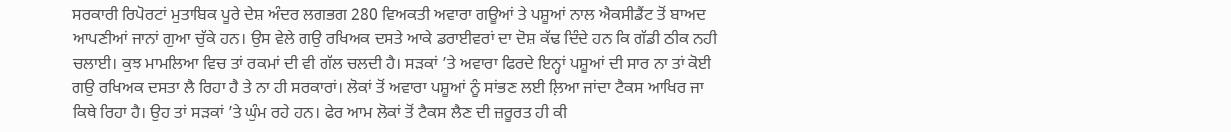ਸਰਕਾਰੀ ਰਿਪੋਰਟਾਂ ਮੁਤਾਬਿਕ ਪੂਰੇ ਦੇਸ਼ ਅੰਦਰ ਲਗਭਗ 280 ਵਿਅਕਤੀ ਅਵਾਰਾ ਗਊਆਂ ਤੇ ਪਸ਼ੂਆਂ ਨਾਲ ਐਕਸੀਡੈਂਟ ਤੋਂ ਬਾਅਦ ਆਪਣੀਆਂ ਜਾਨਾਂ ਗੁਆ ਚੁੱਕੇ ਹਨ। ਉਸ ਵੇਲੇ ਗਉ ਰਖਿਅਕ ਦਸਤੇ ਆਕੇ ਡਰਾਈਵਰਾਂ ਦਾ ਦੋਸ਼ ਕੱਢ ਦਿੰਦੇ ਹਨ ਕਿ ਗੱਡੀ ਠੀਕ ਨਹੀ ਚਲਾਈ। ਕੁਝ ਮਾਮਲਿਆ ਵਿਚ ਤਾਂ ਰਕਮਾਂ ਦੀ ਵੀ ਗੱਲ ਚਲਦੀ ਹੈ। ਸੜਕਾਂ ’ਤੇ ਅਵਾਰਾ ਫਿਰਦੇ ਇਨ੍ਹਾਂ ਪਸ਼ੂਆਂ ਦੀ ਸਾਰ ਨਾ ਤਾਂ ਕੋਈ ਗਉ ਰਖਿਅਕ ਦਸਤਾ ਲੈ ਰਿਹਾ ਹੈ ਤੇ ਨਾ ਹੀ ਸਰਕਾਰਾਂ। ਲੋਕਾਂ ਤੋਂ ਅਵਾਰਾ ਪਸ਼ੂਆਂ ਨੂੰ ਸਾਂਭਣ ਲਈ ਲ਼ਿਆ ਜਾਂਦਾ ਟੈਕਸ ਆਖਿਰ ਜਾ ਕਿਥੇ ਰਿਹਾ ਹੈ। ਉਹ ਤਾਂ ਸੜਕਾਂ ’ਤੇ ਘੁੰਮ ਰਹੇ ਹਨ। ਫੇਰ ਆਮ ਲੋਕਾਂ ਤੋਂ ਟੈਕਸ ਲੈਣ ਦੀ ਜ਼ਰੂਰਤ ਹੀ ਕੀ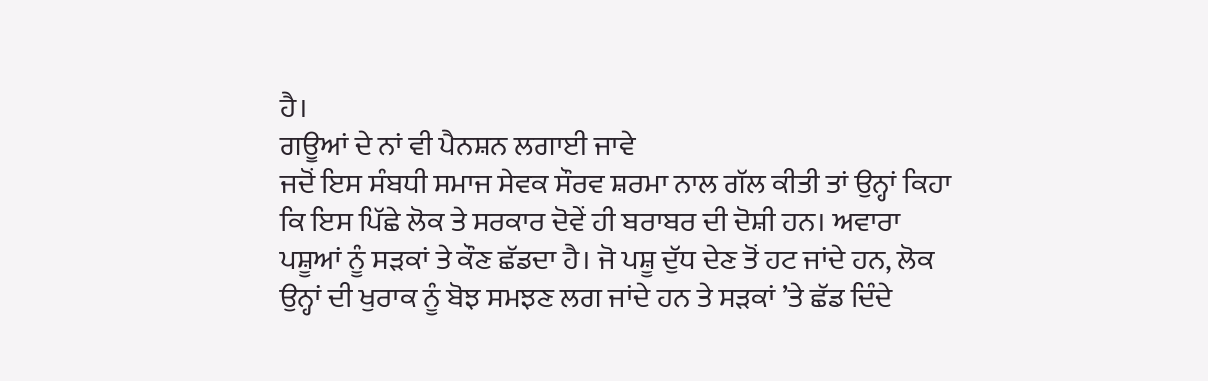ਹੈ।
ਗਊਆਂ ਦੇ ਨਾਂ ਵੀ ਪੈਨਸ਼ਨ ਲਗਾਈ ਜਾਵੇ
ਜਦੋਂ ਇਸ ਸੰਬਧੀ ਸਮਾਜ ਸੇਵਕ ਸੌਰਵ ਸ਼ਰਮਾ ਨਾਲ ਗੱਲ ਕੀਤੀ ਤਾਂ ਉਨ੍ਹਾਂ ਕਿਹਾ ਕਿ ਇਸ ਪਿੱਛੇ ਲੋਕ ਤੇ ਸਰਕਾਰ ਦੋਵੇਂ ਹੀ ਬਰਾਬਰ ਦੀ ਦੋਸ਼ੀ ਹਨ। ਅਵਾਰਾ ਪਸ਼ੂਆਂ ਨੂੰ ਸੜਕਾਂ ਤੇ ਕੌਣ ਛੱਡਦਾ ਹੈ। ਜੋ ਪਸ਼ੂ ਦੁੱਧ ਦੇਣ ਤੋਂ ਹਟ ਜਾਂਦੇ ਹਨ, ਲੋਕ ਉਨ੍ਹਾਂ ਦੀ ਖੁਰਾਕ ਨੂੰ ਬੋਝ ਸਮਝਣ ਲਗ ਜਾਂਦੇ ਹਨ ਤੇ ਸੜਕਾਂ ’ਤੇ ਛੱਡ ਦਿੰਦੇ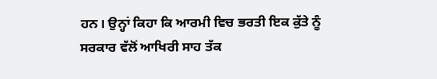ਹਨ। ਉਨ੍ਹਾਂ ਕਿਹਾ ਕਿ ਆਰਮੀ ਵਿਚ ਭਰਤੀ ਇਕ ਕੁੱਤੇ ਨੂੰ ਸਰਕਾਰ ਵੱਲੋਂ ਆਖਿਰੀ ਸਾਹ ਤੱਕ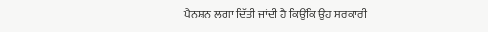ਪੈਨਸ਼ਨ ਲਗਾ ਦਿੱਤੀ ਜਾਂਦੀ ਹੈ ਕਿਉਂਕਿ ਉਹ ਸਰਕਾਰੀ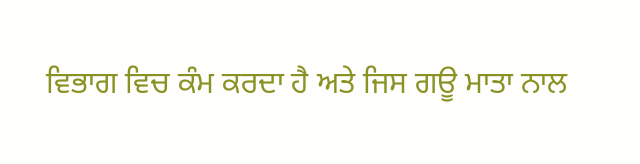ਵਿਭਾਗ ਵਿਚ ਕੰਮ ਕਰਦਾ ਹੈ ਅਤੇ ਜਿਸ ਗਊ ਮਾਤਾ ਨਾਲ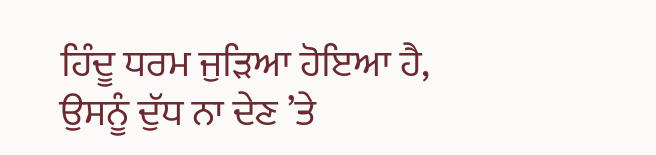ਹਿੰਦੂ ਧਰਮ ਜੁੜਿਆ ਹੋਇਆ ਹੈ, ਉਸਨੂੰ ਦੁੱਧ ਨਾ ਦੇਣ ’ਤੇ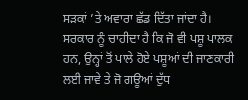ਸੜਕਾਂ ’ਤੇ ਅਵਾਰਾ ਛੱਡ ਦਿੱਤਾ ਜਾਂਦਾ ਹੈ। ਸਰਕਾਰ ਨੂੰ ਚਾਹੀਦਾ ਹੈ ਕਿ ਜੋ ਵੀ ਪਸ਼ੂ ਪਾਲਕ ਹਨ, ਉਨ੍ਹਾਂ ਤੋਂ ਪਾਲੇ ਹੋਏ ਪਸ਼ੂਆਂ ਦੀ ਜਾਣਕਾਰੀ ਲਈ ਜਾਵੇ ਤੇ ਜੋ ਗਊਆਂ ਦੁੱਧ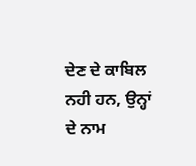ਦੇਣ ਦੇ ਕਾਬਿਲ ਨਹੀ ਹਨ, ਉਨ੍ਹਾਂ ਦੇ ਨਾਮ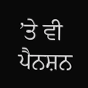’ਤੇ ਵੀ ਪੈਨਸ਼ਨ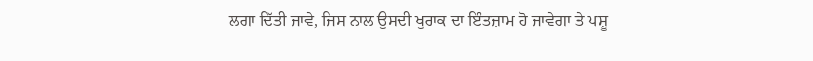ਲਗਾ ਦਿੱਤੀ ਜਾਵੇ, ਜਿਸ ਨਾਲ ਉਸਦੀ ਖੁਰਾਕ ਦਾ ਇੰਤਜ਼ਾਮ ਹੋ ਜਾਵੇਗਾ ਤੇ ਪਸ਼ੂ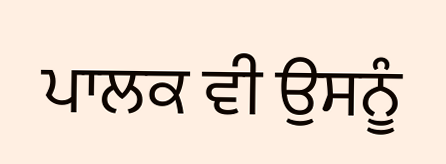ਪਾਲਕ ਵੀ ਉਸਨੂੰ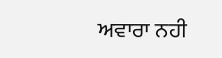ਅਵਾਰਾ ਨਹੀ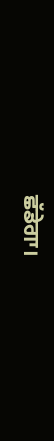ਛੱਡੇਗਾ।